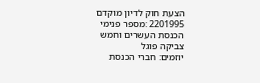הצעת חוק לדיון מוקדם
2201995 :מספר פנימי
הכנסת העשרים וחמש
צביקה פוגל
יוזמים: חברי הכנסת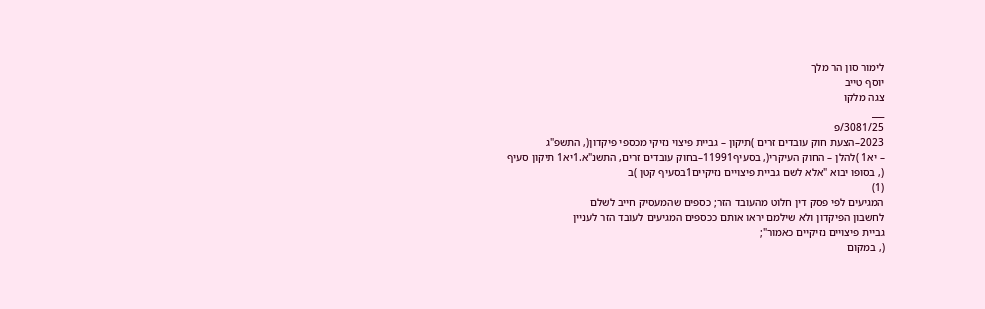לימור סון הר מלך
יוסף טייב
צגה מלקו
___
3081/25/פ
2023–הצעת חוק עובדים זרים )תיקון – גביית פיצוי נזיקי מכספי פיקדון(, התשפ"ג
– יא1 )להלן – החוק העיקרי(, בסעיף11991–בחוק עובדים זרים, התשנ"א.1יא1 תיקון סעיף
(, בסופו יבוא "אלא לשם גביית פיצויים נזיקיים1בסעיף קטן )ב
(1)
המגיעים לפי פסק דין חלוט מהעובד הזר; כספים שהמעסיק חייב לשלם
לחשבון הפיקדון ולא שילמם יראו אותם ככספים המגיעים לעובד הזר לעניין
גביית פיצויים נזיקיים כאמור";
(, במקום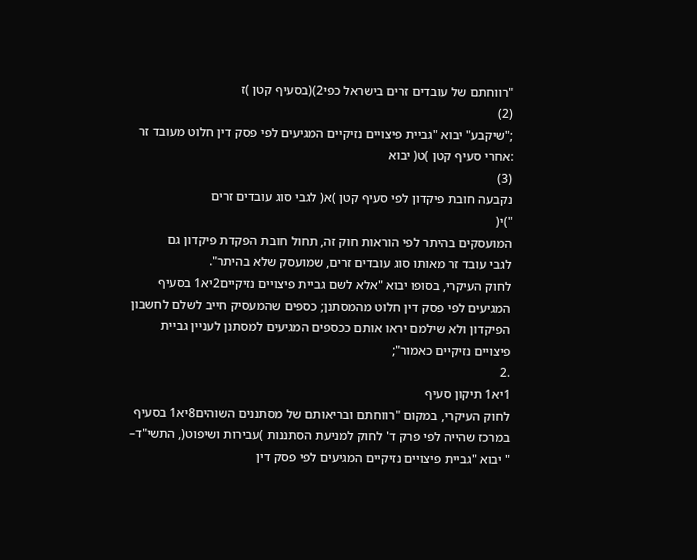"רווחתם של עובדים זרים בישראל כפי2)(בסעיף קטן )ז
(2)
;"שיקבע" יבוא "גביית פיצויים נזיקיים המגיעים לפי פסק דין חלוט מעובד זר
:אחרי סעיף קטן )ט( יבוא
(3)
נקבעה חובת פיקדון לפי סעיף קטן )א( לגבי סוג עובדים זרים
")י(
המועסקים בהיתר לפי הוראות חוק זה, תחול חובת הפקדת פיקדון גם
לגבי עובד זר מאותו סוג עובדים זרים, שמועסק שלא בהיתר".
לחוק העיקרי, בסופו יבוא "אלא לשם גביית פיצויים נזיקיים2יא1 בסעיף
המגיעים לפי פסק דין חלוט מהמסתנן; כספים שהמעסיק חייב לשלם לחשבון
הפיקדון ולא שילמם יראו אותם ככספים המגיעים למסתנן לעניין גביית
פיצויים נזיקיים כאמור";
.2
1יא1 תיקון סעיף
לחוק העיקרי, במקום "רווחתם ובריאותם של מסתננים השוהים8יא1 בסעיף
במרכז שהייה לפי פרק ד' לחוק למניעת הסתננות )עבירות ושיפוט(, התשי"ד–
" יבוא "גביית פיצויים נזיקיים המגיעים לפי פסק דין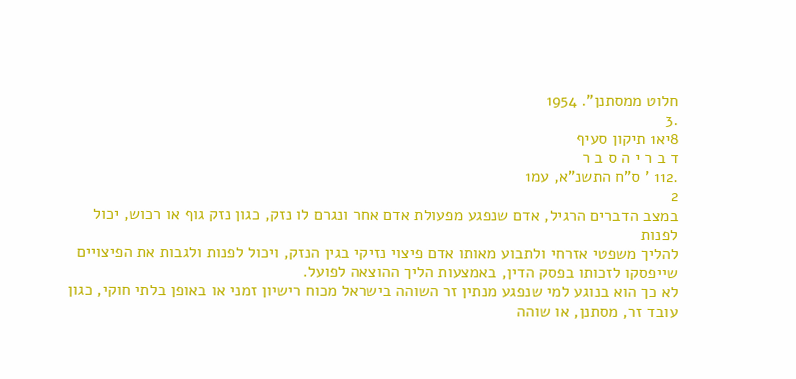חלוט ממסתנן". 1954
.3
8יא1 תיקון סעיף
ד ב ר י ה ס ב ר
.112 ' ס"ח התשנ"א, עמ1
2
במצב הדברים הרגיל, אדם שנפגע מפעולת אדם אחר ונגרם לו נזק, כגון נזק גוף או רכוש, יכול לפנות
להליך משפטי אזרחי ולתבוע מאותו אדם פיצוי נזיקי בגין הנזק, ויכול לפנות ולגבות את הפיצויים
שייפסקו לזכותו בפסק הדין, באמצעות הליך ההוצאה לפועל.
לא כך הוא בנוגע למי שנפגע מנתין זר השוהה בישראל מכוח רישיון זמני או באופן בלתי חוקי, כגון
עובד זר, מסתנן, או שוהה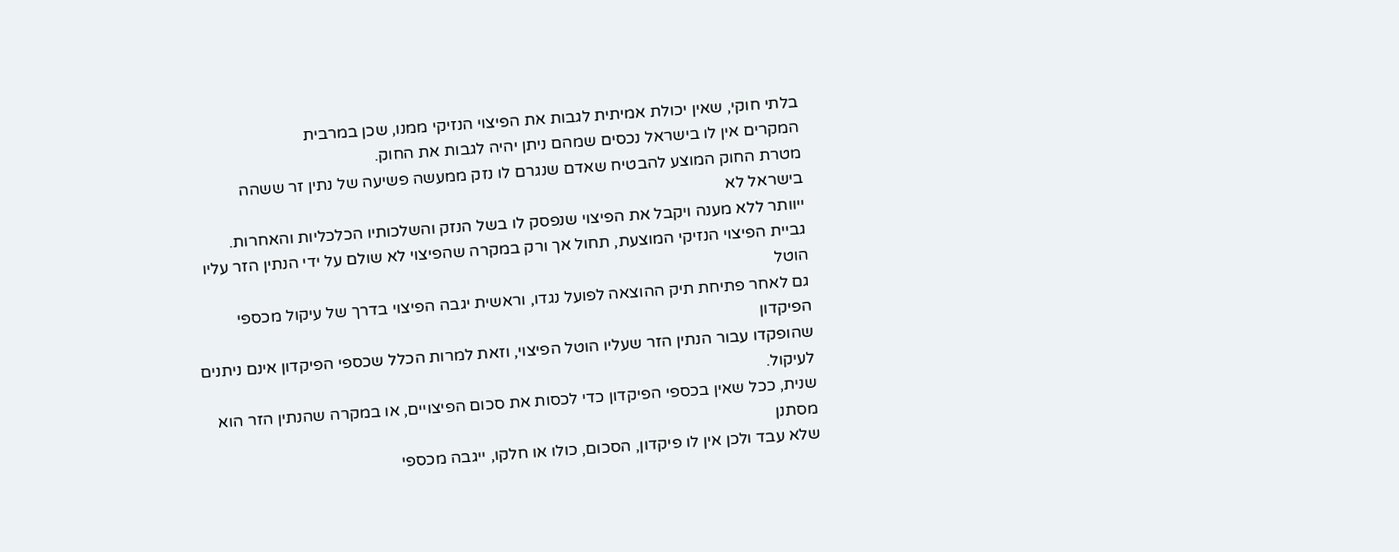בלתי חוקי, שאין יכולת אמיתית לגבות את הפיצוי הנזיקי ממנו, שכן במרבית
המקרים אין לו בישראל נכסים שמהם ניתן יהיה לגבות את החוק.
מטרת החוק המוצע להבטיח שאדם שנגרם לו נזק ממעשה פשיעה של נתין זר ששהה בישראל לא
ייוותר ללא מענה ויקבל את הפיצוי שנפסק לו בשל הנזק והשלכותיו הכלכליות והאחרות.
גביית הפיצוי הנזיקי המוצעת, תחול אך ורק במקרה שהפיצוי לא שולם על ידי הנתין הזר עליו הוטל
גם לאחר פתיחת תיק ההוצאה לפועל נגדו, וראשית יגבה הפיצוי בדרך של עיקול מכספי הפיקדון
שהופקדו עבור הנתין הזר שעליו הוטל הפיצוי, וזאת למרות הכלל שכספי הפיקדון אינם ניתנים לעיקול.
שנית, ככל שאין בכספי הפיקדון כדי לכסות את סכום הפיצויים, או במקרה שהנתין הזר הוא מסתנן
שלא עבד ולכן אין לו פיקדון, הסכום, כולו או חלקו, ייגבה מכספי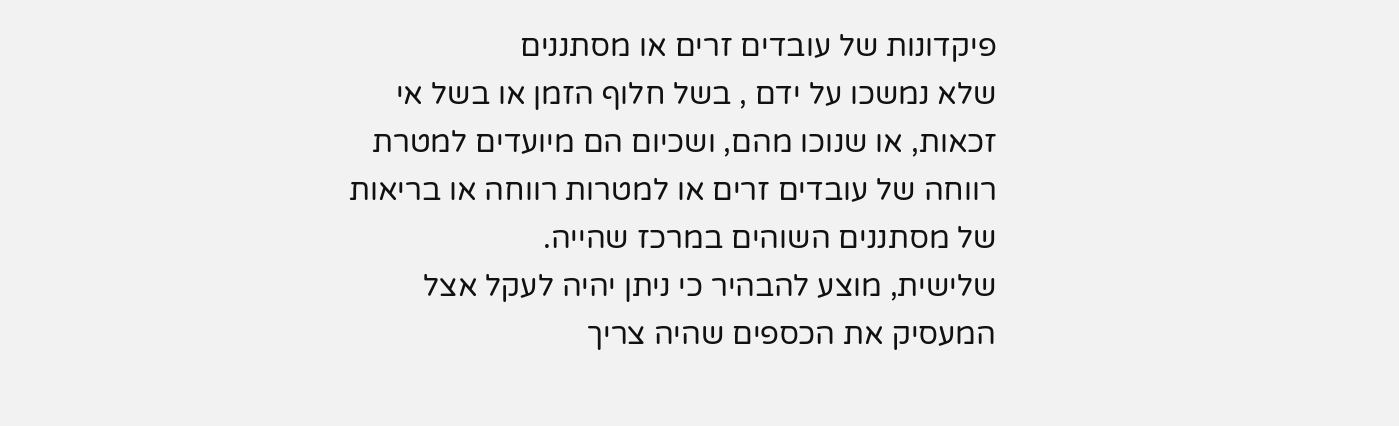פיקדונות של עובדים זרים או מסתננים
שלא נמשכו על ידם , בשל חלוף הזמן או בשל אי זכאות, או שנוכו מהם, ושכיום הם מיועדים למטרת
רווחה של עובדים זרים או למטרות רווחה או בריאות של מסתננים השוהים במרכז שהייה.
שלישית, מוצע להבהיר כי ניתן יהיה לעקל אצל המעסיק את הכספים שהיה צריך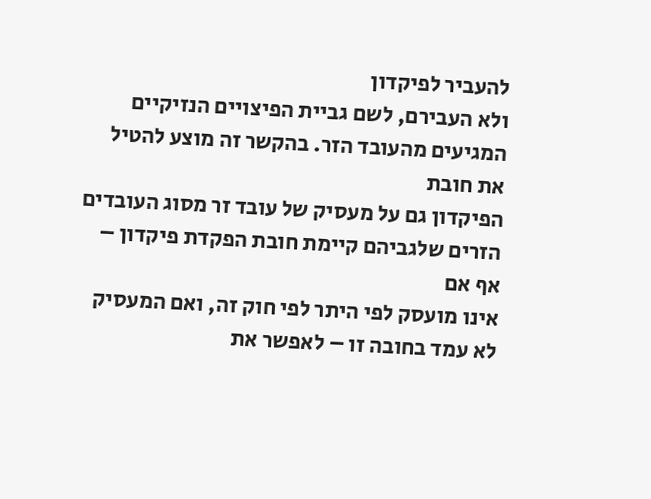להעביר לפיקדון
ולא העבירם, לשם גביית הפיצויים הנזיקיים המגיעים מהעובד הזר. בהקשר זה מוצע להטיל את חובת
הפיקדון גם על מעסיק של עובד זר מסוג העובדים הזרים שלגביהם קיימת חובת הפקדת פיקדון – אף אם
אינו מועסק לפי היתר לפי חוק זה, ואם המעסיק לא עמד בחובה זו – לאפשר את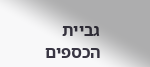גביית הכספים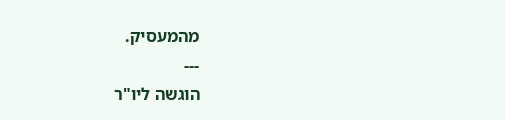מהמעסיק.
---
הוגשה ליו"ר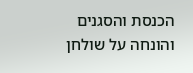הכנסת והסגנים
והונחה על שולחן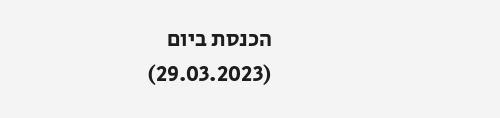הכנסת ביום
(29.03.2023)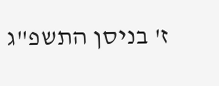ז' בניסן התשפ"ג